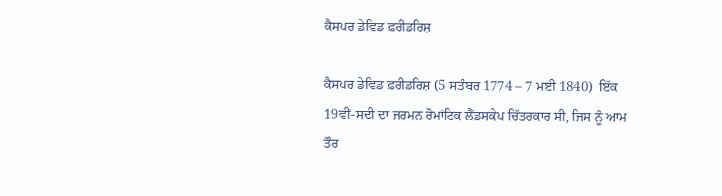ਕੈਸਪਰ ਡੇਵਿਡ ਫ਼ਰੀਡਰਿਸ਼

ਕੈਸਪਰ ਡੇਵਿਡ ਫ਼ਰੀਡਰਿਸ਼ (5 ਸਤੰਬਰ 1774 – 7 ਮਈ 1840)  ਇੱਕ 19ਵੀਂ-ਸਦੀ ਦਾ ਜਰਮਨ ਰੋਮਾਂਟਿਕ ਲੈਂਡਸਕੇਪ ਚਿੱਤਰਕਾਰ ਸੀ, ਜਿਸ ਨੂੰ ਆਮ ਤੌਰ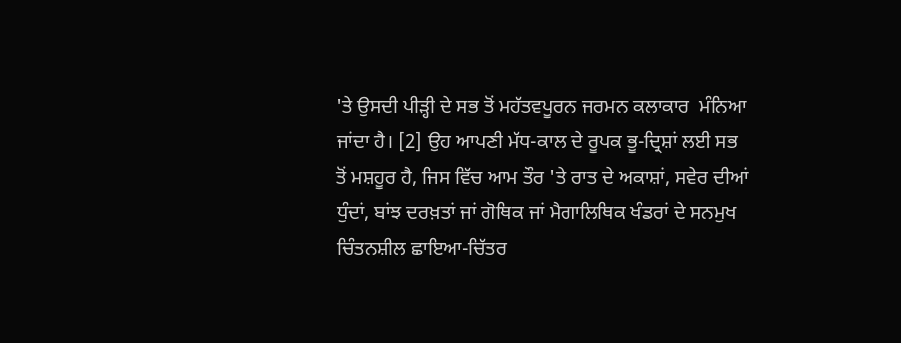'ਤੇ ਉਸਦੀ ਪੀੜ੍ਹੀ ਦੇ ਸਭ ਤੋਂ ਮਹੱਤਵਪੂਰਨ ਜਰਮਨ ਕਲਾਕਾਰ  ਮੰਨਿਆ ਜਾਂਦਾ ਹੈ। [2] ਉਹ ਆਪਣੀ ਮੱਧ-ਕਾਲ ਦੇ ਰੂਪਕ ਭੂ-ਦ੍ਰਿਸ਼ਾਂ ਲਈ ਸਭ ਤੋਂ ਮਸ਼ਹੂਰ ਹੈ, ਜਿਸ ਵਿੱਚ ਆਮ ਤੌਰ 'ਤੇ ਰਾਤ ਦੇ ਅਕਾਸ਼ਾਂ, ਸਵੇਰ ਦੀਆਂ ਧੁੰਦਾਂ, ਬਾਂਝ ਦਰਖ਼ਤਾਂ ਜਾਂ ਗੋਥਿਕ ਜਾਂ ਮੈਗਾਲਿਥਿਕ ਖੰਡਰਾਂ ਦੇ ਸਨਮੁਖ ਚਿੰਤਨਸ਼ੀਲ ਛਾਇਆ-ਚਿੱਤਰ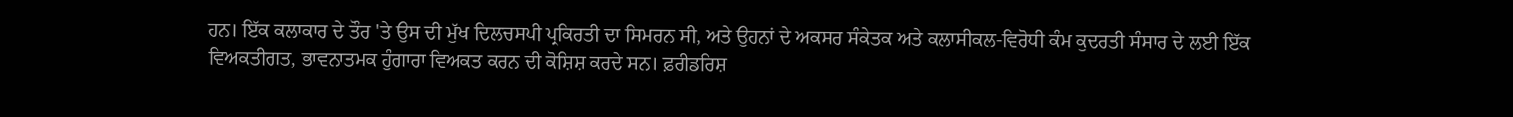ਹਨ। ਇੱਕ ਕਲਾਕਾਰ ਦੇ ਤੌਰ 'ਤੇ ਉਸ ਦੀ ਮੁੱਖ ਦਿਲਚਸਪੀ ਪ੍ਰਕਿਰਤੀ ਦਾ ਸਿਮਰਨ ਸੀ, ਅਤੇ ਉਹਨਾਂ ਦੇ ਅਕਸਰ ਸੰਕੇਤਕ ਅਤੇ ਕਲਾਸੀਕਲ-ਵਿਰੋਧੀ ਕੰਮ ਕੁਦਰਤੀ ਸੰਸਾਰ ਦੇ ਲਈ ਇੱਕ ਵਿਅਕਤੀਗਤ, ਭਾਵਨਾਤਮਕ ਹੁੰਗਾਰਾ ਵਿਅਕਤ ਕਰਨ ਦੀ ਕੋਸ਼ਿਸ਼ ਕਰਦੇ ਸਨ। ਫ਼ਰੀਡਰਿਸ਼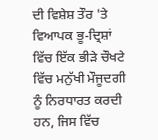ਦੀ ਵਿਸ਼ੇਸ਼ ਤੌਰ 'ਤੇ ਵਿਆਪਕ ਭੂ-ਦ੍ਰਿਸ਼ਾਂ ਵਿੱਚ ਇੱਕ ਭੀੜੇ ਚੌਖਟੇ ਵਿੱਚ ਮਨੁੱਖੀ ਮੌਜੂਦਗੀ ਨੂੰ ਨਿਰਧਾਰਤ ਕਰਦੀ ਹਨ, ਜਿਸ ਵਿੱਚ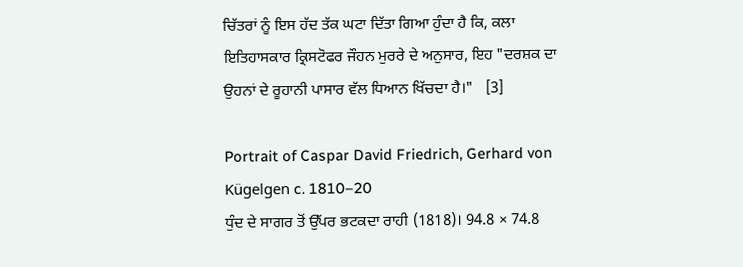ਚਿੱਤਰਾਂ ਨੂੰ ਇਸ ਹੱਦ ਤੱਕ ਘਟਾ ਦਿੱਤਾ ਗਿਆ ਹੁੰਦਾ ਹੈ ਕਿ, ਕਲਾ ਇਤਿਹਾਸਕਾਰ ਕ੍ਰਿਸਟੋਫਰ ਜੌਹਨ ਮੁਰਰੇ ਦੇ ਅਨੁਸਾਰ, ਇਹ "ਦਰਸ਼ਕ ਦਾ ਉਹਨਾਂ ਦੇ ਰੂਹਾਨੀ ਪਾਸਾਰ ਵੱਲ ਧਿਆਨ ਖਿੱਚਦਾ ਹੈ।"   [3]

Portrait of Caspar David Friedrich, Gerhard von Kügelgen c. 1810–20
ਧੁੰਦ ਦੇ ਸਾਗਰ ਤੋਂ ਉੱਪਰ ਭਟਕਦਾ ਰਾਹੀ (1818)। 94.8 × 74.8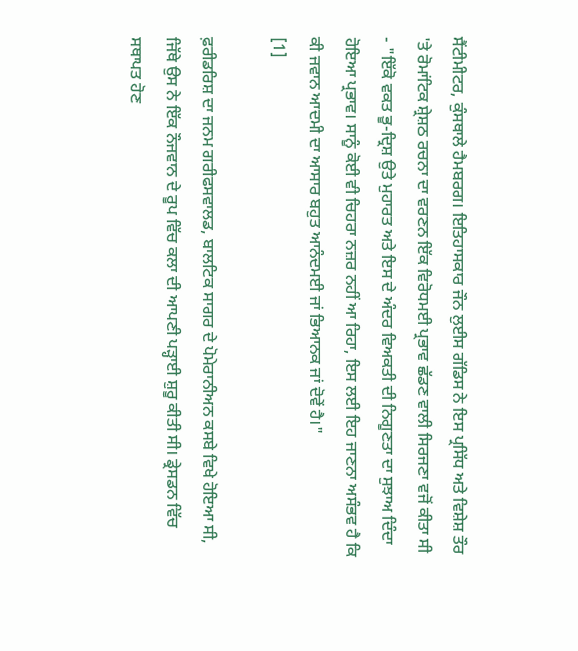ਸੈਂਟੀਮੀਟਰ, ਕੁੰਸਥਾਲੇ ਹੈਮਬਰਗ। ਇਤਿਹਾਸਕਾਰ ਜੌਨ ਲੁਈਸ ਗੱਡਿਸ ਨੇ ਇਸ ਪ੍ਰਸਿੱਧ ਅਤੇ ਵਿਸ਼ੇਸ਼ ਤੌਰ 'ਤੇ ਰੋਮਾਂਟਿਕ ਸ਼੍ਰੇਸ਼ਠ ਰਚਨਾ ਦਾ ਵਰਣਨ ਇੱਕ ਵਿਰੋਧਮਈ ਪ੍ਰਭਾਵ ਛੱਡਣ ਵਾਲੀ ਸਿਰਜਣਾ ਵਜੋਂ ਕੀਤਾ ਸੀ - "ਇੱਕੋ ਵਕਤ ਭੂ-ਦ੍ਰਿਸ਼ ਉਤੇ ਮੁਹਾਰਤ ਅਤੇ ਇਸ ਦੇ ਅੰਦਰ ਵਿਅਕਤੀ ਦੀ ਨਿਗੂਣਤਾ ਦਾ ਸੁਝਾਅ ਦਿੰਦਾ ਹੋਇਆ ਪ੍ਰਭਾਵ। ਸਾਨੂੰ ਕੋਈ ਵੀ ਚਿਹਰਾ ਨਜ਼ਰ ਨਹੀਂ ਆ ਰਿਹਾ, ਇਸ ਲਈ ਇਹ ਜਾਣਨਾ ਅਸੰਭਵ ਹੈ ਕਿ ਕੀ ਜਵਾਨ ਆਦਮੀ ਦਾ ਆਸਾਰ ਬਹੁਤ ਆਨੰਦਮਈ ਜਾਂ ਭਿਆਨਕ ਜਾਂ ਦੋਵੇਂ ਹੈ।"
[1]

ਫ਼ਰੀਡਰਿਸ਼ ਦਾ ਜਨਮ ਗਰੀਫਸਵਾਲਡ, ਬਾਲਟਿਕ ਸਾਗਰ ਦੇ ਪੋਮੇਰਾਨੀਅਨ ਕਸਬੇ ਵਿਖੇ ਹੋਇਆ ਸੀ, ਜਿੱਥੇ ਉਸ ਨੇ ਇੱਕ ਨੌਜਵਾਨ ਦੇ ਰੂਪ ਵਿੱਚ ਕਲਾ ਦੀ ਆਪਣੀ ਪੜ੍ਹਾਈ ਸ਼ੁਰੂ ਕੀਤੀ ਸੀ। ਡ੍ਰੇਸਡਨ ਵਿੱਚ ਸਥਾਪਤ ਹੋਣ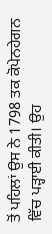ਤੋਂ ਪਹਿਲਾਂ ਉਸ ਨੇ 1798 ਤਕ ਕੋਪੇਨਹੇਗਨ ਵਿੱਚ ਪੜ੍ਹਾਈ ਕੀਤੀ। ਉਹ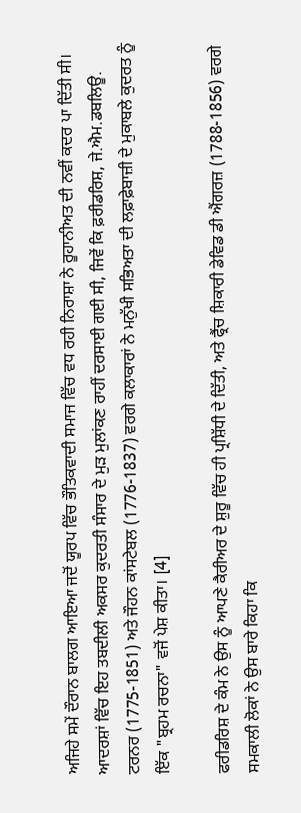ਅਜਿਹੇ ਸਮੇਂ ਦੌਰਾਨ ਬਾਲਗ ਆਇਆ ਜਦੋਂ ਯੂਰਪ ਵਿੱਚ ਭੌਤਿਕਵਾਦੀ ਸਮਾਜ ਵਿੱਚ ਵਧ ਰਹੀ ਨਿਰਾਸ਼ਾ ਨੇ ਰੂਹਾਨੀਅਤ ਦੀ ਨਵੀਂ ਕਦਰ ਪਾ ਦਿੱਤੀ ਸੀ। ਆਦਰਸ਼ਾਂ ਵਿੱਚ ਇਹ ਤਬਦੀਲੀ ਅਕਸਰ ਕੁਦਰਤੀ ਸੰਸਾਰ ਦੇ ਮੁੜ ਮੁਲਾਂਕਣ ਰਾਹੀਂ ਦਰਸਾਈ ਗਈ ਸੀ, ਜਿਵੇਂ ਕਿ ਫ਼ਰੀਡਰਿਸ਼, ਜੇ.ਐਮ.ਡਬਲਿਊ. ਟਰਨਰ (1775-1851) ਅਤੇ ਜੌਹਨ ਕਾਂਸਟੇਬਲ (1776-1837) ਵਰਗੇ ਕਲਾਕਾਰਾਂ ਨੇ ਮਨੁੱਖੀ ਸਭਿਅਤਾ ਦੀ ਲਫ਼ਾਫ਼ੇਬਾਜ਼ੀ ਦੇ ਮੁਕਾਬਲੇ ਕੁਦਰਤ ਨੂੰ ਇੱਕ "ਬ੍ਰਹਮ ਰਚਨਾ" ਵਜੋਂ ਪੇਸ਼ ਕੀਤਾ। [4]

ਫਰੀਡਰਿਸ਼ ਦੇ ਕੰਮ ਨੇ ਉਸ ਨੂੰ ਆਪਣੇ ਕੈਰੀਅਰ ਦੇ ਸ਼ੁਰੂ ਵਿੱਚ ਹੀ ਪ੍ਰਸ਼ਿੱਧੀ ਦੇ ਦਿੱਤੀ, ਅਤੇ ਫ੍ਰੈਂਚ ਸ਼ਿਕਾਰੀ ਡੇਵਿਡ ਡੀ ਐਂਗਰਜ਼ (1788-1856) ਵਰਗੇ ਸਮਕਾਲੀ ਲੋਕਾਂ ਨੇ ਉਸ ਬਾਰੇ ਕਿਹਾ ਕਿ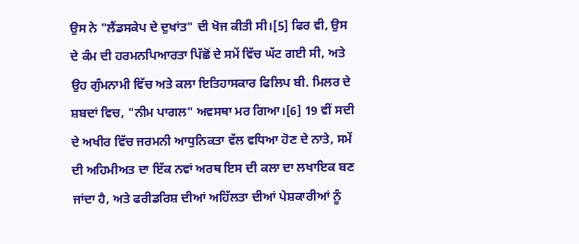ਉਸ ਨੇ "ਲੈਂਡਸਕੇਪ ਦੇ ਦੁਖਾਂਤ" ਦੀ ਖੋਜ ਕੀਤੀ ਸੀ।[5] ਫਿਰ ਵੀ, ਉਸ ਦੇ ਕੰਮ ਦੀ ਹਰਮਨਪਿਆਰਤਾ ਪਿੱਛੋਂ ਦੇ ਸਮੇਂ ਵਿੱਚ ਘੱਟ ਗਈ ਸੀ, ਅਤੇ ਉਹ ਗੁੰਮਨਾਮੀ ਵਿੱਚ ਅਤੇ ਕਲਾ ਇਤਿਹਾਸਕਾਰ ਫਿਲਿਪ ਬੀ. ਮਿਲਰ ਦੇ ਸ਼ਬਦਾਂ ਵਿਚ, "ਨੀਮ ਪਾਗਲ" ਅਵਸਥਾ ਮਰ ਗਿਆ।[6] 19 ਵੀਂ ਸਦੀ ਦੇ ਅਖੀਰ ਵਿੱਚ ਜਰਮਨੀ ਆਧੁਨਿਕਤਾ ਵੱਲ ਵਧਿਆ ਹੋਣ ਦੇ ਨਾਤੇ, ਸਮੇਂ ਦੀ ਅਹਿਮੀਅਤ ਦਾ ਇੱਕ ਨਵਾਂ ਅਰਥ ਇਸ ਦੀ ਕਲਾ ਦਾ ਲਖਾਇਕ ਬਣ ਜਾਂਦਾ ਹੈ, ਅਤੇ ਫਰੀਡਰਿਸ਼ ਦੀਆਂ ਅਹਿੱਲਤਾ ਦੀਆਂ ਪੇਸ਼ਕਾਰੀਆਂ ਨੂੰ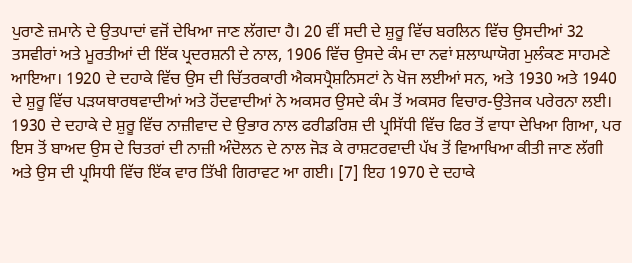ਪੁਰਾਣੇ ਜ਼ਮਾਨੇ ਦੇ ਉਤਪਾਦਾਂ ਵਜੋਂ ਦੇਖਿਆ ਜਾਣ ਲੱਗਦਾ ਹੈ। 20 ਵੀਂ ਸਦੀ ਦੇ ਸ਼ੁਰੂ ਵਿੱਚ ਬਰਲਿਨ ਵਿੱਚ ਉਸਦੀਆਂ 32 ਤਸਵੀਰਾਂ ਅਤੇ ਮੂਰਤੀਆਂ ਦੀ ਇੱਕ ਪ੍ਰਦਰਸ਼ਨੀ ਦੇ ਨਾਲ, 1906 ਵਿੱਚ ਉਸਦੇ ਕੰਮ ਦਾ ਨਵਾਂ ਸ਼ਲਾਘਾਯੋਗ ਮੁਲੰਕਣ ਸਾਹਮਣੇ ਆਇਆ। 1920 ਦੇ ਦਹਾਕੇ ਵਿੱਚ ਉਸ ਦੀ ਚਿੱਤਰਕਾਰੀ ਐਕਸਪ੍ਰੈਸ਼ਨਿਸਟਾਂ ਨੇ ਖੋਜ ਲਈਆਂ ਸਨ, ਅਤੇ 1930 ਅਤੇ 1940 ਦੇ ਸ਼ੁਰੂ ਵਿੱਚ ਪੜਯਥਾਰਥਵਾਦੀਆਂ ਅਤੇ ਹੋਂਦਵਾਦੀਆਂ ਨੇ ਅਕਸਰ ਉਸਦੇ ਕੰਮ ਤੋਂ ਅਕਸਰ ਵਿਚਾਰ-ਉਤੇਜਕ ਪਰੇਰਨਾ ਲਈ। 1930 ਦੇ ਦਹਾਕੇ ਦੇ ਸ਼ੁਰੂ ਵਿੱਚ ਨਾਜ਼ੀਵਾਦ ਦੇ ਉਭਾਰ ਨਾਲ ਫਰੀਡਰਿਸ਼ ਦੀ ਪ੍ਰਸਿੱਧੀ ਵਿੱਚ ਫਿਰ ਤੋਂ ਵਾਧਾ ਦੇਖਿਆ ਗਿਆ, ਪਰ ਇਸ ਤੋਂ ਬਾਅਦ ਉਸ ਦੇ ਚਿਤਰਾਂ ਦੀ ਨਾਜ਼ੀ ਅੰਦੋਲਨ ਦੇ ਨਾਲ ਜੋੜ ਕੇ ਰਾਸ਼ਟਰਵਾਦੀ ਪੱਖ ਤੋਂ ਵਿਆਖਿਆ ਕੀਤੀ ਜਾਣ ਲੱਗੀ ਅਤੇ ਉਸ ਦੀ ਪ੍ਰਸਿਧੀ ਵਿੱਚ ਇੱਕ ਵਾਰ ਤਿੱਖੀ ਗਿਰਾਵਟ ਆ ਗਈ। [7] ਇਹ 1970 ਦੇ ਦਹਾਕੇ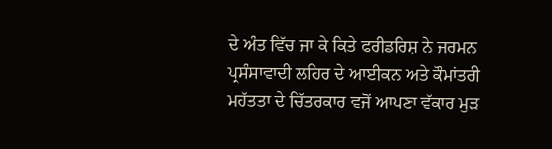ਦੇ ਅੰਤ ਵਿੱਚ ਜਾ ਕੇ ਕਿਤੇ ਫਰੀਡਰਿਸ਼ ਨੇ ਜਰਮਨ ਪ੍ਰਸੰਸਾਵਾਦੀ ਲਹਿਰ ਦੇ ਆਈਕਨ ਅਤੇ ਕੌਮਾਂਤਰੀ ਮਹੱਤਤਾ ਦੇ ਚਿੱਤਰਕਾਰ ਵਜੋਂ ਆਪਣਾ ਵੱਕਾਰ ਮੁੜ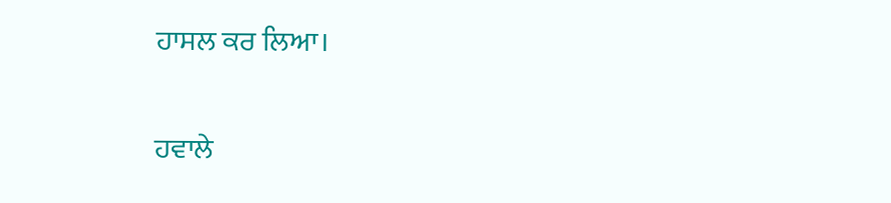ਹਾਸਲ ਕਰ ਲਿਆ।

ਹਵਾਲੇ